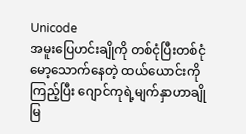Unicode
အမူးပြေဟင်းချိုကို တစ်ငုံပြီးတစ်ငုံမော့သောက်နေတဲ့ ထယ်ယောင်းကိုကြည့်ပြီး ဂျောင်ကုရဲ့မျက်နှာဟာချိုမြ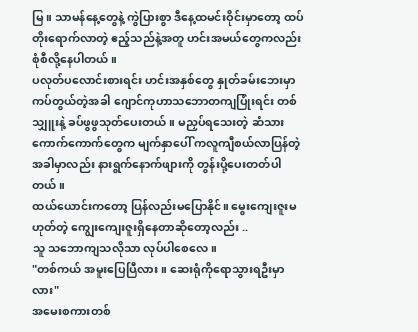မြ။ သာမန်နေ့တွေနဲ့ ကွဲပြားစွာ ဒီနေ့ထမင်းဝိုင်းမှာတော့ ထပ်တိုးရောက်လာတဲ့ ဧည့်သည်နဲ့အတူ ဟင်းအမယ်တွေကလည်း စုံစီလို့နေပါတယ်။
ပလုတ်ပလောင်းစားရင်း ဟင်းအနှစ်တွေ နှုတ်ခမ်းဘေးမှာ ကပ်တွယ်တဲ့အခါ ဂျောင်ကုဟာသဘောတကျပြုံးရင်း တစ်သျှူးနဲ့ ခပ်ဖွဖွသုတ်ပေးတယ်။ မညှပ်ရသေးတဲ့ ဆံသားကောက်ကောက်တွေက မျက်နှာပေါ် ကလူကျီစယ်လာပြန်တဲ့အခါမှာလည်း နားရွက်နောက်ဖျားကို တွန်းပို့ပေးတတ်ပါတယ်။
ထယ်ယောင်းကတော့ ပြန်လည်းမပြောနိုင်။ မွေးကျေးဇူးမဟုတ်တဲ့ ကျွေးကျေးဇူးရှိနေတာဆိုတော့လည်း ..
သူ သဘောကျသလိုသာ လုပ်ပါစေလေ။
"တစ်ကယ် အမူးပြေပြီလား။ ဆေးရုံကိုရောသွားရဦးမှာလား"
အမေးစကားတစ်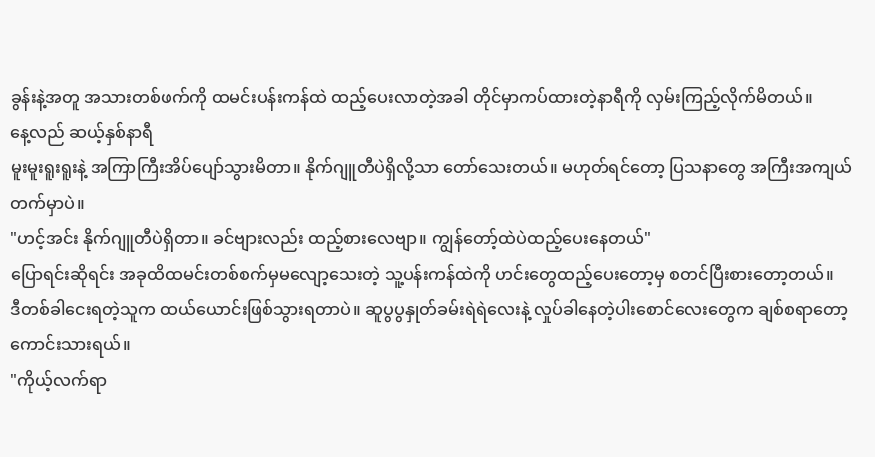ခွန်းနဲ့အတူ အသားတစ်ဖက်ကို ထမင်းပန်းကန်ထဲ ထည့်ပေးလာတဲ့အခါ တိုင်မှာကပ်ထားတဲ့နာရီကို လှမ်းကြည့်လိုက်မိတယ်။
နေ့လည် ဆယ့်နှစ်နာရီ
မူးမူးရူးရူးနဲ့ အကြာကြီးအိပ်ပျော်သွားမိတာ။ နိုက်ဂျူတီပဲရှိလို့သာ တော်သေးတယ်။ မဟုတ်ရင်တော့ ပြသနာတွေ အကြီးအကျယ်တက်မှာပဲ။
"ဟင့်အင်း နိုက်ဂျူတီပဲရှိတာ။ ခင်ဗျားလည်း ထည့်စားလေဗျာ။ ကျွန်တော့်ထဲပဲထည့်ပေးနေတယ်"
ပြောရင်းဆိုရင်း အခုထိထမင်းတစ်စက်မှမလျော့သေးတဲ့ သူ့ပန်းကန်ထဲကို ဟင်းတွေထည့်ပေးတော့မှ စတင်ပြီးစားတော့တယ်။
ဒီတစ်ခါငေးရတဲ့သူက ထယ်ယောင်းဖြစ်သွားရတာပဲ။ ဆူပွပွနှုတ်ခမ်းရဲရဲလေးနဲ့ လှုပ်ခါနေတဲ့ပါးစောင်လေးတွေက ချစ်စရာတော့ ကောင်းသားရယ်။
"ကိုယ့်လက်ရာ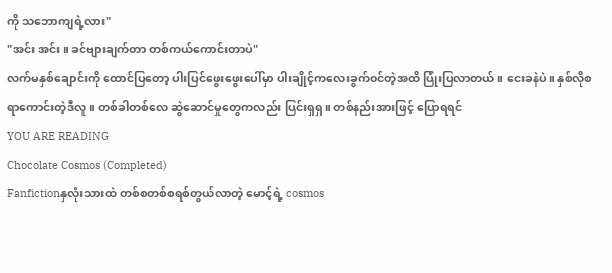ကို သဘောကျရဲ့လား"
"အင်း အင်း။ ခင်ဗျားချက်တာ တစ်ကယ်ကောင်းတာပဲ"
လက်မနှစ်ချောင်းကို ထောင်ပြတော့ ပါးပြင်ဖွေးဖွေးပေါ်မှာ ပါးချိုင့်ကလေးခွက်၀င်တဲ့အထိ ပြုံးပြလာတယ်။ ငေးခနဲပဲ။ နှစ်လိုစရာကောင်းတဲ့ဒီလူ။ တစ်ခါတစ်လေ ဆွဲဆောင်မှုတွေကလည်း ပြင်းရှရှ။ တစ်နည်းအားဖြင့် ပြောရရင်
YOU ARE READING
Chocolate Cosmos (Completed)
Fanfictionနှလုံးသားထဲ တစ်စတစ်စရစ်တွယ်လာတဲ့ မောင့်ရဲ့ cosmos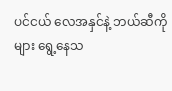ပင်ငယ် လေအနှင်နဲ့ ဘယ်ဆီကိုများ ရွေ့နေသ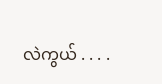လဲကွယ် . . . .